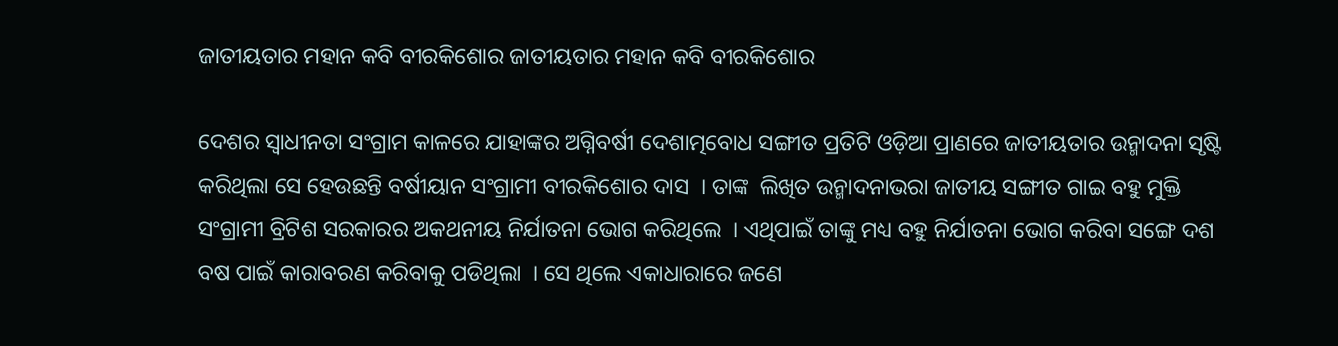ଜାତୀୟତାର ମହାନ କବି ବୀରକିଶୋର ଜାତୀୟତାର ମହାନ କବି ବୀରକିଶୋର

ଦେଶର ସ୍ୱାଧୀନତା ସଂଗ୍ରାମ କାଳରେ ଯାହାଙ୍କର ଅଗ୍ନିବର୍ଷୀ ଦେଶାତ୍ମବୋଧ ସଙ୍ଗୀତ ପ୍ରତିଟି ଓଡ଼ିଆ ପ୍ରାଣରେ ଜାତୀୟତାର ଉନ୍ମାଦନା ସୃଷ୍ଟି କରିଥିଲା ସେ ହେଉଛନ୍ତି ବର୍ଷୀୟାନ ସଂଗ୍ରାମୀ ବୀରକିଶୋର ଦାସ  । ତାଙ୍କ  ଲିଖିତ ଉନ୍ମାଦନାଭରା ଜାତୀୟ ସଙ୍ଗୀତ ଗାଇ ବହୁ ମୁକ୍ତି ସଂଗ୍ରାମୀ ବ୍ରିଟିଶ ସରକାରର ଅକଥନୀୟ ନିର୍ଯାତନା ଭୋଗ କରିଥିଲେ  । ଏଥିପାଇଁ ତାଙ୍କୁ ମଧ୍ୟ ବହୁ ନିର୍ଯାତନା ଭୋଗ କରିବା ସଙ୍ଗେ ଦଶ ବଷ ପାଇଁ କାରାବରଣ କରିବାକୁ ପଡିଥିଲା  । ସେ ଥିଲେ ଏକାଧାରାରେ ଜଣେ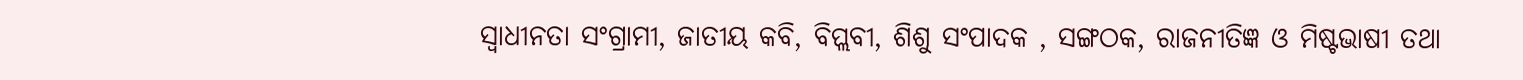ସ୍ୱାଧୀନତା ସଂଗ୍ରାମୀ, ଜାତୀୟ କବି, ବିପ୍ଲବୀ, ଶିଶୁ ସଂପାଦକ , ସଙ୍ଗଠକ, ରାଜନୀତିଜ୍ଞ ଓ ମିଷ୍ଟଭାଷୀ ତଥା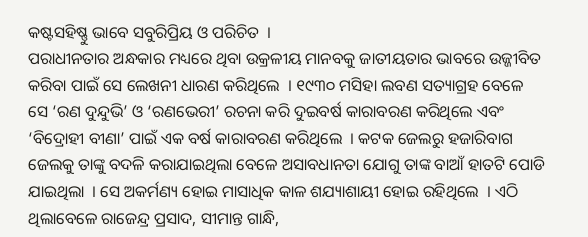କଷ୍ଟସହିଷ୍ଣୁ ଭାବେ ସବୁରିପ୍ରିୟ ଓ ପରିଚିତ  ।
ପରାଧୀନତାର ଅନ୍ଧକାର ମଧ୍ୟରେ ଥିବା ଉକ୍ରଳୀୟ ମାନବକୁ ଜାତୀୟତାର ଭାବରେ ଉଜ୍ଜୀବିତ କରିବା ପାଇଁ ସେ ଲେଖନୀ ଧାରଣ କରିଥିଲେ  । ୧୯୩୦ ମସିହା ଲବଣ ସତ୍ୟାଗ୍ରହ ବେଳେ ସେ ‘ରଣ ଦୁନ୍ଦୁଭି’ ଓ ‘ରଣଭେରୀ’ ରଚନା କରି ଦୁଇବର୍ଷ କାରାବରଣ କରିଥିଲେ ଏବଂ ‘ବିଦ୍ରୋହୀ ବୀଣା’ ପାଇଁ ଏକ ବର୍ଷ କାରାବରଣ କରିଥିଲେ  । କଟକ ଜେଲରୁ ହଜାରିବାଗ ଜେଲକୁ ତାଙ୍କୁ ବଦଳି କରାଯାଇଥିଲା ବେଳେ ଅସାବଧାନତା ଯୋଗୁ ତାଙ୍କ ବାଆଁ ହାତଟି ପୋଡି ଯାଇଥିଲା  । ସେ ଅକର୍ମଣ୍ୟ ହୋଇ ମାସାଧିକ କାଳ ଶଯ୍ୟାଶାୟୀ ହୋଇ ରହିଥିଲେ  । ଏଠି ଥିଲାବେଳେ ରାଜେନ୍ଦ୍ର ପ୍ରସାଦ, ସୀମାନ୍ତ ଗାନ୍ଧି,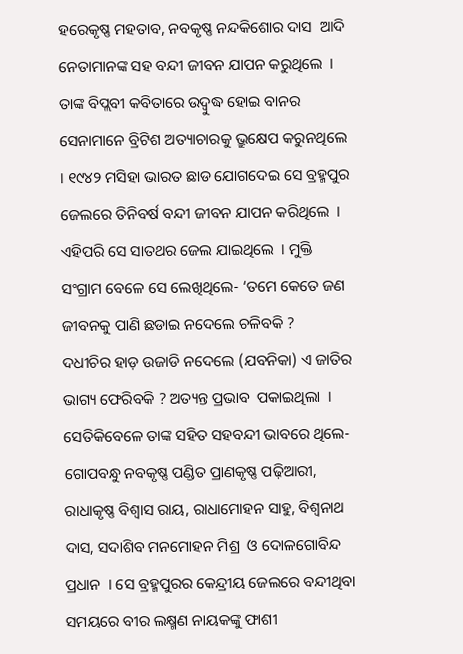ହରେକୃଷ୍ଣ ମହତାବ, ନବକୃଷ୍ଣ ନନ୍ଦକିଶୋର ଦାସ  ଆଦି ନେତାମାନଙ୍କ ସହ ବନ୍ଦୀ ଜୀବନ ଯାପନ କରୁଥିଲେ  । ତାଙ୍କ ବିପ୍ଲବୀ କବିତାରେ ଉଦ୍ବୁଦ୍ଧ ହୋଇ ବାନର ସେନାମାନେ ବ୍ରିଟିଶ ଅତ୍ୟାଚାରକୁ ଭ୍ରୁକ୍ଷେପ କରୁନଥିଲେ  । ୧୯୪୨ ମସିହା ଭାରତ ଛାଡ ଯୋଗଦେଇ ସେ ବ୍ରହ୍ମପୁର ଜେଲରେ ତିନିବର୍ଷ ବନ୍ଦୀ ଜୀବନ ଯାପନ କରିଥିଲେ  । ଏହିପରି ସେ ସାତଥର ଜେଲ ଯାଇଥିଲେ  । ମୁକ୍ତି ସଂଗ୍ରାମ ବେଳେ ସେ ଲେଖିଥିଲେ- ‘ତମେ କେତେ ଜଣ ଜୀବନକୁ ପାଣି ଛଡାଇ ନଦେଲେ ଚଳିବକି ?
ଦଧୀଚିର ହାଡ଼ ଉଜାଡି ନଦେଲେ (ଯବନିକା) ଏ ଜାତିର ଭାଗ୍ୟ ଫେରିବକି ? ଅତ୍ୟନ୍ତ ପ୍ରଭାବ  ପକାଇଥିଲା  । ସେତିକିବେଳେ ତାଙ୍କ ସହିତ ସହବନ୍ଦୀ ଭାବରେ ଥିଲେ- ଗୋପବନ୍ଧୁ ନବକୃଷ୍ଣ ପଣ୍ଡିତ ପ୍ରାଣକୃଷ୍ଣ ପଢ଼ିଆରୀ, ରାଧାକୃଷ୍ଣ ବିଶ୍ୱାସ ରାୟ, ରାଧାମୋହନ ସାହୁ, ବିଶ୍ୱନାଥ ଦାସ, ସଦାଶିବ ମନମୋହନ ମିଶ୍ର  ଓ ଦୋଳଗୋବିନ୍ଦ ପ୍ରଧାନ  । ସେ ବ୍ରହ୍ମପୁରର କେନ୍ଦ୍ରୀୟ ଜେଲରେ ବନ୍ଦୀଥିବା ସମୟରେ ବୀର ଲକ୍ଷ୍ମଣ ନାୟକଙ୍କୁ ଫାଶୀ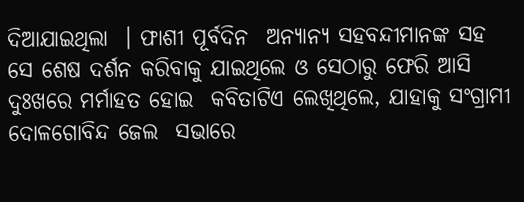ଦିଆଯାଇଥିଲା  । ଫାଶୀ ପୂର୍ବଦିନ  ଅନ୍ୟାନ୍ୟ ସହବନ୍ଦୀମାନଙ୍କ ସହ ସେ ଶେଷ ଦର୍ଶନ କରିବାକୁ ଯାଇଥିଲେ ଓ ସେଠାରୁ ଫେରି ଆସି ଦୁଃଖରେ ମର୍ମାହତ ହୋଇ  କବିତାଟିଏ ଲେଖିଥିଲେ, ଯାହାକୁ ସଂଗ୍ରାମୀ ଦୋଳଗୋବିନ୍ଦ ଜେଲ  ସଭାରେ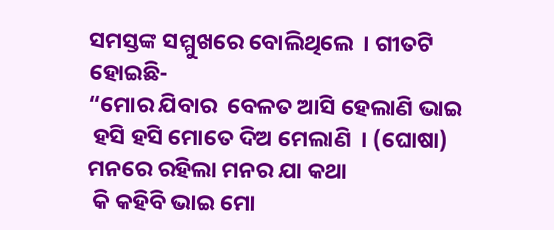ସମସ୍ତଙ୍କ ସମ୍ମୁଖରେ ବୋଲିଥିଲେ  । ଗୀତଟି ହୋଇଛି-
“ମୋର ଯିବାର  ବେଳତ ଆସି ହେଲାଣି ଭାଇ
 ହସି ହସି ମୋତେ ଦିଅ ମେଲାଣି  । (ଘୋଷା)
ମନରେ ରହିଲା ମନର ଯା କଥା
 କି କହିବି ଭାଇ ମୋ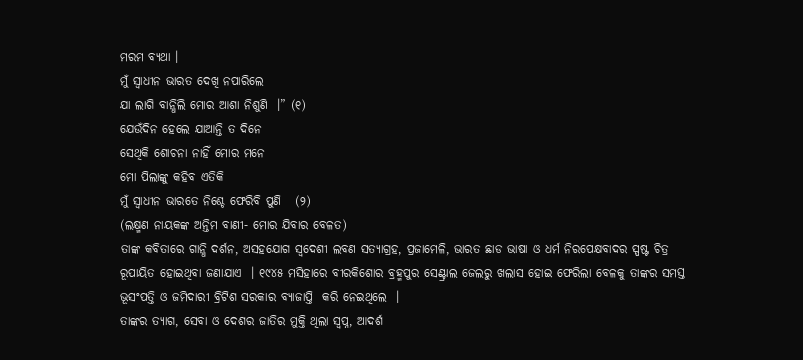ମରମ ବ୍ୟଥା ।
ମୁଁ ସ୍ୱାଧୀନ ଭାରତ ଦେଖି ନପାରିଲେ
ଯା ଲାଗି ବାନ୍ଧିଲି ମୋର ଆଶା ନିଶୁଣି  ।” (୧)
ଯେଉଁଦିନ ହେଲେ ଯାଆନ୍ତି ତ ଦିନେ
ସେଥିକି ଶୋଚନା ନାହିଁ ମୋର ମନେ
ମୋ ପିଲାଙ୍କୁ କହିବ ଏତିକି
ମୁଁ ସ୍ୱାଧୀନ ଭାରତେ ନିଶ୍ଚେ ଫେରିବି ପୁଣି   (୨)
(ଲକ୍ଷ୍ମଣ ନାୟକଙ୍କ ଅନ୍ତିମ ବାଣୀ- ମୋର ଯିବାର ବେଳତ)
ତାଙ୍କ କବିତାରେ ଗାନ୍ଧି ଦର୍ଶନ, ଅସହଯୋଗ ସ୍ୱଦେଶୀ ଲବଣ ସତ୍ୟାଗ୍ରହ, ପ୍ରଜାମେଳି, ଭାରତ ଛାଡ ଭାଷା ଓ ଧର୍ମ ନିରପେକ୍ଷବାଦର ସ୍ପଷ୍ଟ ଚିତ୍ର ରୂପାୟିତ ହୋଇଥିବା ଜଣାଯାଏ  । ୧୯୪୫ ମସିହାରେ ବୀରକିଶୋର ବ୍ରହ୍ମପୁର ସେଣ୍ଟ୍ରାଲ ଜେଲରୁ ଖଲାସ ହୋଇ ଫେରିଲା ବେଳକୁ ତାଙ୍କର ସମସ୍ତ ଭୂସଂପତ୍ତି ଓ ଜମିଦାରୀ ବ୍ରିଟିଶ ସରକାର ବ୍ୟାଜାପ୍ତି  କରି ନେଇଥିଲେ  ।
ତାଙ୍କର ତ୍ୟାଗ, ସେବା ଓ ଦେଶର ଜାତିର ମୁକ୍ତି ଥିଲା ସ୍ୱପ୍ନ, ଆଦର୍ଶ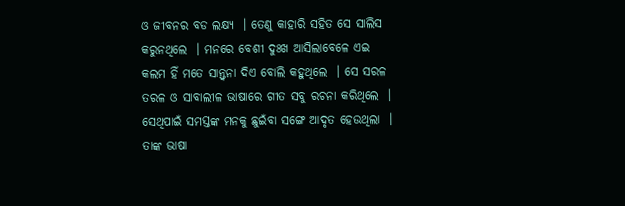ଓ ଜୀବନର ବଡ ଲକ୍ଷ୍ୟ  । ତେଣୁ କାହାରି ସହିତ ସେ ସାଲିସ କରୁନଥିଲେ  । ମନରେ ବେଶୀ ଦୁଃଖ ଆସିଲାବେଳେ ଏଇ କଲମ ହିଁ ମତେ ସାନ୍ତ୍ୱନା ଦିଏ ବୋଲି କହୁଥିଲେ  । ସେ ସରଳ ତରଳ ଓ ସାବାଲୀଳ ଭାଷାରେ ଗୀତ ସବୁ ରଚନା କରିଥିଲେ  । ସେଥିପାଇଁ ସମସ୍ତଙ୍କ ମନକୁ ଛୁଇଁବା ସଙ୍ଗେ ଆଦୃତ ହେଉଥିଲା  । ତାଙ୍କ ଭାଷା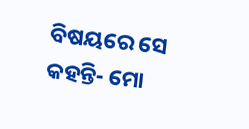ବିଷୟରେ ସେ କହନ୍ତି- ମୋ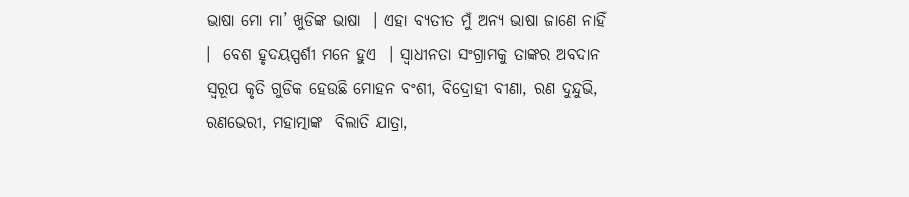ଭାଷା ମୋ ମା’ ଖୁଡିଙ୍କ ଭାଷା  । ଏହା ବ୍ୟତୀତ ମୁଁ ଅନ୍ୟ ଭାଷା ଜାଣେ ନାହିଁ  ।  ବେଶ ହୃଦୟସ୍ପର୍ଶୀ ମନେ ହୁଏ  । ସ୍ୱାଧୀନତା ସଂଗ୍ରାମକୁ ତାଙ୍କର ଅବଦାନ ସ୍ୱରୂପ କୃତି ଗୁଡିକ ହେଉଛି ମୋହନ ବଂଶୀ, ବିଦ୍ରୋହୀ ବୀଣା, ରଣ ଦୁନ୍ଦୁଭି, ରଣଭେରୀ, ମହାତ୍ମାଙ୍କ  ବିଲାତି ଯାତ୍ରା,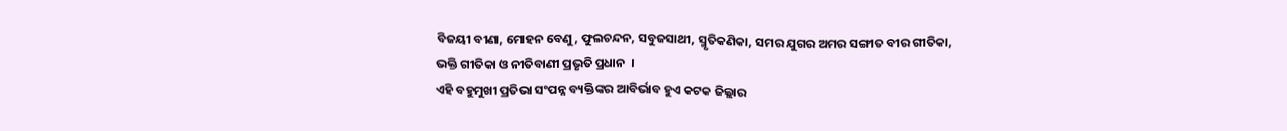ବିଜୟୀ ବୀଣା, ମୋହନ ବେଣୁ, ଫୁଲଚନ୍ଦନ, ସବୁଜସାଥୀ, ସ୍ମୃତିକଣିକା, ସମର ଯୁଗର ଅମର ସଙ୍ଗୀତ ବୀର ଗୀତିକା, ଭକ୍ତି ଗୀତିକା ଓ ନୀତିବାଣୀ ପ୍ରଭୃତି ପ୍ରଧାନ  ।
ଏହି ବହୁମୁଖୀ ପ୍ରତିଭା ସଂପନ୍ନ ବ୍ୟକ୍ତିଙ୍କର ଆବିର୍ଭାବ ହୁଏ କଟକ ଜିଲ୍ଲାର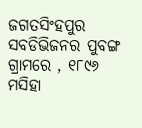ଜଗତସିଂହପୁର ସବଡିଭିଜନର ପୁବଙ୍ଗ ଗ୍ରାମରେ , ୧୮୯୬ ମସିହା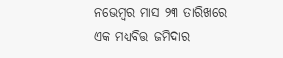ନଭେମ୍ବର ମାସ ୨୩ ତାରିଖରେ ଏକ ମଧ୍ୟବିତ୍ତ ଜମିଦାର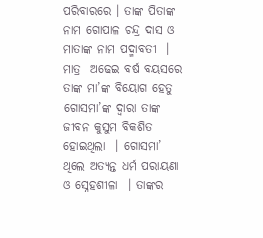ପରିବାରରେ । ତାଙ୍କ ପିତାଙ୍କ ନାମ ଗୋପାଳ ଚନ୍ଦ୍ର ଦାସ ଓ ମାତାଙ୍କ ନାମ ପଦ୍ମାବତୀ  । ମାତ୍ର  ଅଢେଇ ବର୍ଷ ବୟସରେ ତାଙ୍କ ମା’ଙ୍କ ବିୟୋଗ ହେତୁ ଗୋସମା’ଙ୍କ ଦ୍ୱାରା ତାଙ୍କ ଜୀବନ କୁସୁମ ବିକଶିତ ହୋଇଥିଲା  । ଗୋସମା’ ଥିଲେ ଅତ୍ୟନ୍ତ ଧର୍ମ ପରାୟଣା ଓ ସ୍ନେହଶୀଳା  । ତାଙ୍କର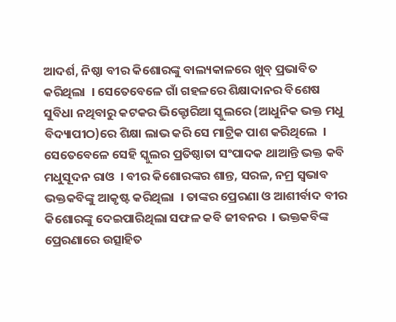ଆଦର୍ଶ, ନିଷ୍ଠା ବୀର କିଶୋରଙ୍କୁ ବାଲ୍ୟକାଳରେ ଖୁବ୍ ପ୍ରଭାବିତ କରିଥିଲା  । ସେତେବେଳେ ଗାଁ ଗହଳରେ ଶିକ୍ଷାଦାନର ବିଶେଷ ସୁବିଧା ନଥିବାରୁ କଟକର ଭିକ୍ଟୋରିଆ ସ୍କୁଲରେ (ଆଧୁନିକ ଭକ୍ତ ମଧୁ ବିଦ୍ୟାପୀଠ)ରେ ଶିକ୍ଷା ଲାଭ କରି ସେ ମାଟ୍ରିକ ପାଶ କରିଥିଲେ  । ସେତେବେଳେ ସେହି ସ୍କୁଲର ପ୍ରତିଷ୍ଠାତା ସଂପାଦକ ଥାଆନ୍ତି ଭକ୍ତ କବି ମଧୁସୂଦନ ରାଓ  । ବୀର କିଶୋରଙ୍କର ଶାନ୍ତ, ସରଳ, ନମ୍ର ସ୍ୱଭାବ ଭକ୍ତକବିଙ୍କୁ ଆକୃଷ୍ଟ କରିଥିଲା  । ତାଙ୍କର ପ୍ରେରଣା ଓ ଆଶୀର୍ବାଦ ବୀର କିଶୋରଙ୍କୁ ଦେଇପାରିଥିଲା ସଫଳ କବି ଜୀବନର  । ଭକ୍ତକବିଙ୍କ  ପ୍ରେରଣାରେ ଉତ୍ସାହିତ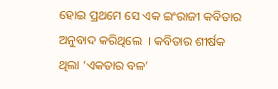ହୋଇ ପ୍ରଥମେ ସେ ଏକ ଇଂରାଜୀ କବିତାର ଅନୁବାଦ କରିଥିଲେ  । କବିତାର ଶୀର୍ଷକ ଥିଲା ‘ଏକତାର ବଳ’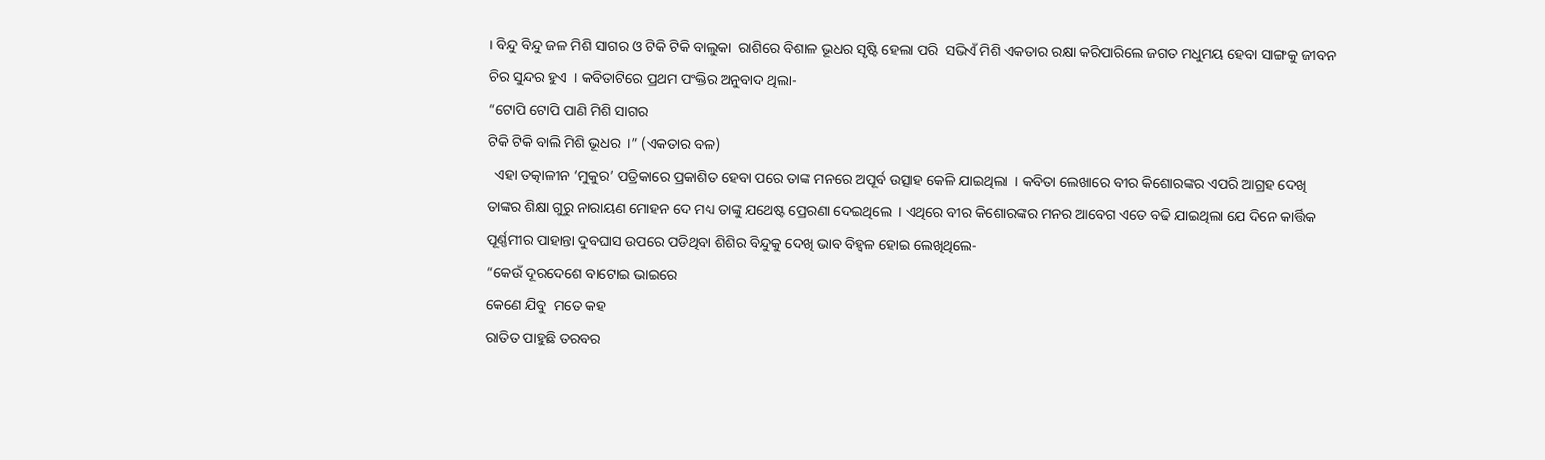। ବିନ୍ଦୁ ବିନ୍ଦୁ ଜଳ ମିଶି ସାଗର ଓ ଟିକି ଟିକି ବାଲୁକା  ରାଶିରେ ବିଶାଳ ଭୂଧର ସୃଷ୍ଟି ହେଲା ପରି  ସଭିଏଁ ମିଶି ଏକତାର ରକ୍ଷା କରିପାରିଲେ ଜଗତ ମଧୁମୟ ହେବା ସାଙ୍ଗକୁ ଜୀବନ ଚିର ସୁନ୍ଦର ହୁଏ  । କବିତାଟିରେ ପ୍ରଥମ ପଂକ୍ତିର ଅନୁବାଦ ଥିଲା-
“ଟୋପି ଟୋପି ପାଣି ମିଶି ସାଗର
ଟିକି ଟିକି ବାଲି ମିଶି ଭୂଧର  ।” (ଏକତାର ବଳ)
  ଏହା ତତ୍କାଳୀନ ‘ମୁକୁର’ ପତ୍ରିକାରେ ପ୍ରକାଶିତ ହେବା ପରେ ତାଙ୍କ ମନରେ ଅପୂର୍ବ ଉତ୍ସାହ କେଳି ଯାଇଥିଲା  । କବିତା ଲେଖାରେ ବୀର କିଶୋରଙ୍କର ଏପରି ଆଗ୍ରହ ଦେଖି ତାଙ୍କର ଶିକ୍ଷା ଗୁରୁ ନାରାୟଣ ମୋହନ ଦେ ମଧ୍ୟ ତାଙ୍କୁ ଯଥେଷ୍ଟ ପ୍ରେରଣା ଦେଇଥିଲେ  । ଏଥିରେ ବୀର କିଶୋରଙ୍କର ମନର ଆବେଗ ଏତେ ବଢି ଯାଇଥିଲା ଯେ ଦିନେ କାର୍ତ୍ତିକ ପୂର୍ଣ୍ଣମୀର ପାହାନ୍ତା ଦୁବଘାସ ଉପରେ ପଡିଥିବା ଶିଶିର ବିନ୍ଦୁକୁ ଦେଖି ଭାବ ବିହ୍ୱଳ ହୋଇ ଲେଖିଥିଲେ-
“କେଉଁ ଦୂରଦେଶେ ବାଟୋଇ ଭାଇରେ
କେଣେ ଯିବୁ  ମତେ କହ
ରାତିତ ପାହୁଛି ତରବର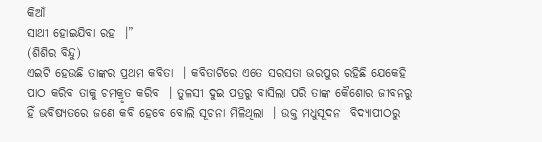କିଆଁ
ସାଥୀ ହୋଇଯିବା ରହ  ।”
(ଶିଶିର ବିନ୍ଦୁ)
ଏଇଟି ହେଉଛି ତାଙ୍କର ପ୍ରଥମ କବିତା  । କବିତାଟିରେ ଏତେ ସରସତା ଭରପୁର ରହିଛି ଯେକେହି ପାଠ କରିବ ତାକୁ ଚମକ୍ରୃତ କରିବ  । ତୁଳସୀ ଦୁଇ ପତ୍ରରୁ ବାସିଲା ପରି ତାଙ୍କ କୈଶୋର ଜୀବନରୁ ହିଁ ଭବିଷ୍ୟତରେ ଜଣେ କବି ହେବେ ବୋଲି ସୂଚନା ମିଳିଥିଲା  । ଉକ୍ତ ମଧୁସୂଦନ  ବିଦ୍ୟାପୀଠରୁ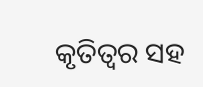କୃତିତ୍ୱର ସହ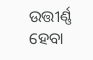ଉତ୍ତୀର୍ଣ୍ଣ ହେବା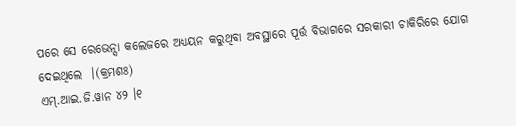ପରେ ସେ ରେଭେନ୍ସା କଲେଜରେ ଅଧ୍ୟୟନ କରୁଥିବା ଅବସ୍ଥାରେ ପୂର୍ତ୍ତ ବିଭାଗରେ ସରକାରୀ ଚାକିରିରେ ଯୋଗ ଦେଇଥିଲେ  ।(କ୍ରମଶଃ)
ଏମ୍.ଆଇ.ଜି.ୱାନ ୪୨ ।୧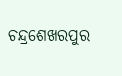ଚନ୍ଦ୍ରଶେଖରପୁର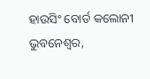ହାଉସିଂ ବୋର୍ଡ କଲୋନୀ
ଭୁବନେଶ୍ୱର,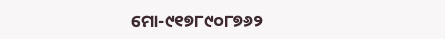ମୋ-୯୧୭୮୯୦୮୭୬୨